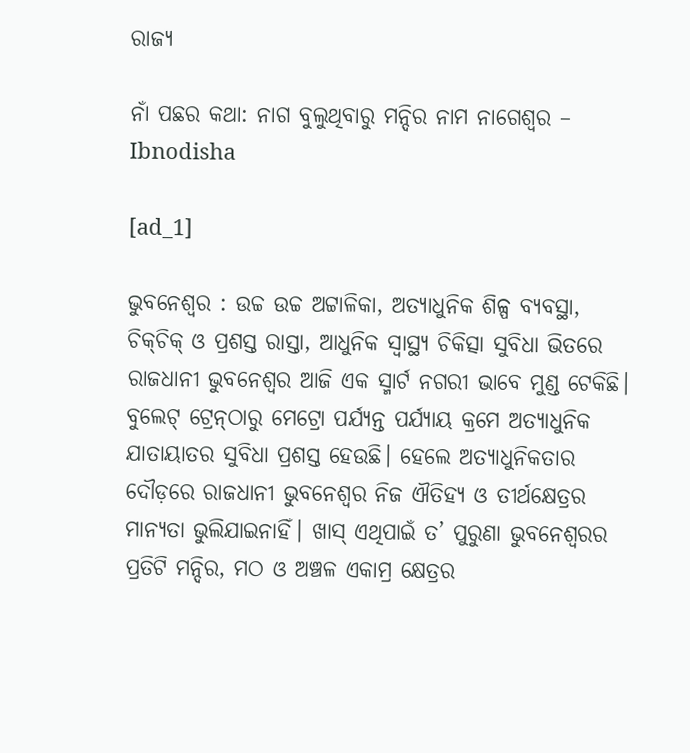ରାଜ୍ୟ

ନାଁ ପଛର କଥା: ନାଗ ବୁଲୁଥିବାରୁ ମନ୍ଦିର ନାମ ନାଗେଶ୍ବର – Ibnodisha

[ad_1]

ଭୁବନେଶ୍ବର : ଉଚ୍ଚ ଉଚ୍ଚ ଅଟ୍ଟାଳିକା, ଅତ୍ୟାଧୁନିକ ଶିଳ୍ପ ବ୍ୟବସ୍ଥା, ଚିକ୍‌ଚିକ୍‌ ଓ ପ୍ରଶସ୍ତ ରାସ୍ତା, ଆଧୁନିକ ସ୍ବାସ୍ଥ୍ୟ ଚିକିତ୍ସା ସୁବିଧା ଭିତରେ ରାଜଧାନୀ ଭୁବନେଶ୍ବର ଆଜି ଏକ ସ୍ମାର୍ଟ ନଗରୀ ଭାବେ ମୁଣ୍ଡ ଟେକିଛି। ବୁଲେଟ୍‌ ଟ୍ରେନ୍‌ଠାରୁ ମେଟ୍ରୋ ପର୍ଯ୍ୟନ୍ତ ପର୍ଯ୍ୟାୟ କ୍ରମେ ଅତ୍ୟାଧୁନିକ ଯାତାୟାତର ସୁବିଧା ପ୍ରଶସ୍ତ ହେଉଛି। ହେଲେ ଅତ୍ୟାଧୁନିକତାର ଦୌଡ଼ରେ ରାଜଧାନୀ ଭୁବନେଶ୍ବର ନିଜ ଐତିହ୍ୟ ଓ ତୀର୍ଥକ୍ଷେତ୍ରର ମାନ୍ୟତା ଭୁଲିଯାଇନାହିଁ। ଖାସ୍‌ ଏଥିପାଇଁ ତ’ ପୁରୁଣା ଭୁବନେଶ୍ବରର ପ୍ରତିଟି ମନ୍ଦିର, ମଠ ଓ ଅଞ୍ଚଳ ଏକାମ୍ର କ୍ଷେତ୍ରର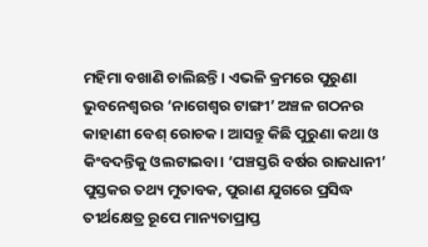ମହିମା ବଖାଣି ଚାଲିଛନ୍ତି। ଏଭଳି କ୍ରମରେ ପୁରୁଣା ଭୁବନେଶ୍ବରର ‘ନାଗେଶ୍ବର ଟାଙ୍ଗୀ’ ଅଞ୍ଚଳ ଗଠନର କାହାଣୀ ବେଶ୍‌ ରୋଚକ। ଆସନ୍ତୁ କିଛି ପୁରୁଣା କଥା ଓ କିଂବଦନ୍ତିକୁ ଓଲଟାଇବା। ‘ପଞ୍ଚସ୍ତରି ବର୍ଷର ରାଜଧାନୀ’ ପୁସ୍ତକର ତଥ୍ୟ ମୁତାବକ, ପୁରାଣ ଯୁଗରେ ପ୍ରସିଦ୍ଧ ତୀର୍ଥକ୍ଷେତ୍ର ରୂପେ ମାନ୍ୟତାପ୍ରାପ୍ତ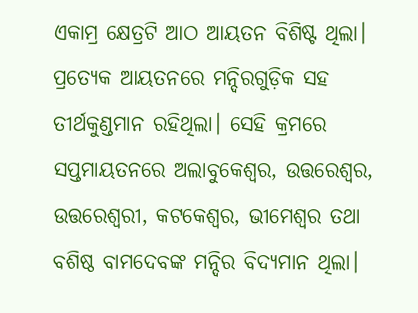ଏକାମ୍ର କ୍ଷେତ୍ରଟି ଆଠ ଆୟତନ ବିଶିଷ୍ଟ ଥିଲା। ପ୍ରତ୍ୟେକ ଆୟତନରେ ମନ୍ଦିରଗୁଡ଼ିକ ସହ ତୀର୍ଥକୁଣ୍ଡମାନ ରହିଥିଲା। ସେହି କ୍ରମରେ ସପ୍ତମାୟତନରେ ଅଲାବୁକେଶ୍ୱର, ଉତ୍ତରେଶ୍ୱର, ଉତ୍ତରେଶ୍ୱରୀ, କଟକେଶ୍ୱର, ଭୀମେଶ୍ୱର ତଥା ବଶିଷ୍ଠ ବାମଦେବଙ୍କ ମନ୍ଦିର ବିଦ୍ୟମାନ ଥିଲା।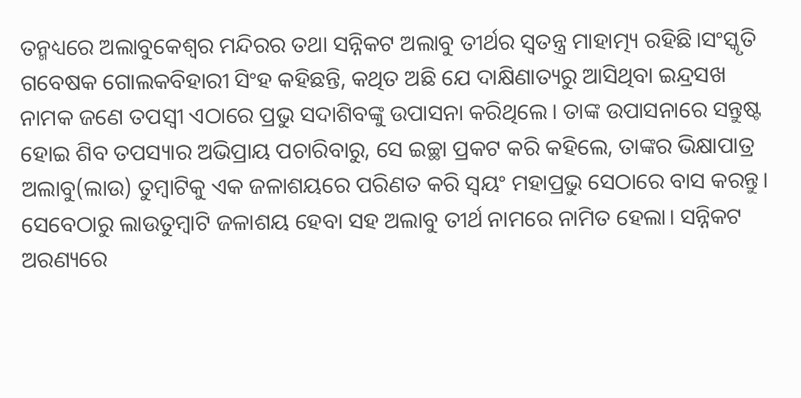ତନ୍ମଧ୍ୟରେ ଅଲାବୁକେଶ୍ୱର ମନ୍ଦିରର ତଥା ସନ୍ନିକଟ ଅଲାବୁ ତୀର୍ଥର ସ୍ୱତନ୍ତ୍ର‌ ମାହାତ୍ମ୍ୟ ରହିଛି।ସଂସ୍କୃତି ଗବେଷକ ଗୋଲକବିହାରୀ ସିଂହ କହିଛନ୍ତି, କଥିତ ଅଛି ଯେ ଦାକ୍ଷିଣାତ୍ୟରୁ ଆସିଥିବା ଇନ୍ଦ୍ରସଖ ନାମକ ଜଣେ ତପସ୍ୱୀ ଏଠାରେ ପ୍ରଭୁ ସଦାଶିବଙ୍କୁ ଉପାସନା କରିଥିଲେ। ତାଙ୍କ ଉପାସନାରେ ସନ୍ତୁଷ୍ଟ ହୋଇ ଶିବ ତପସ୍ୟାର ଅଭିପ୍ରାୟ ପଚାରିବାରୁ, ସେ ଇଚ୍ଛା ପ୍ରକଟ କରି କହିଲେ, ତାଙ୍କର ଭିକ୍ଷାପାତ୍ର ଅଲାବୁ(ଲାଉ) ତୁମ୍ବାଟିକୁ ଏକ ଜଳାଶୟରେ ପରିଣତ କରି ସ୍ୱୟଂ ମହାପ୍ରଭୁ ସେଠାରେ ବାସ କରନ୍ତୁ। ସେବେଠାରୁ ଲାଉତୁମ୍ବାଟି ଜଳାଶୟ ହେବା ସହ ଅଲାବୁ ତୀର୍ଥ ନାମରେ ନାମିତ ହେଲା। ସନ୍ନିକଟ ଅରଣ୍ୟରେ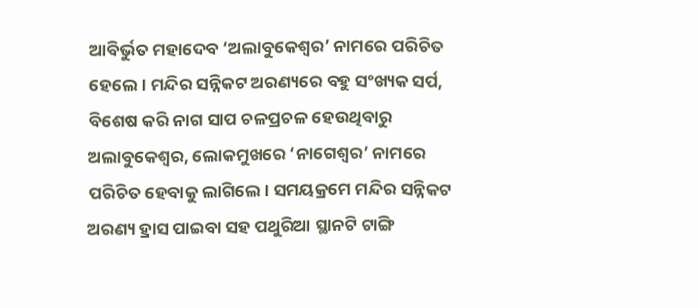ଆବିର୍ଭୁତ ମହାଦେବ ‘ଅଲାବୁକେଶ୍ୱର’ ନାମରେ ପରିଚିତ ହେଲେ। ମନ୍ଦିର ସନ୍ନିକଟ ଅରଣ୍ୟରେ ବହୁ ସଂଖ୍ୟକ ସର୍ପ, ବିଶେଷ କରି ନାଗ ସାପ ଚଳପ୍ରଚଳ ହେଉଥିବାରୁ ଅଲାବୁକେଶ୍ୱର, ଲୋକମୁଖରେ ‘ନାଗେଶ୍ୱର’ ନାମରେ ପରିଚିତ ହେବାକୁ ଲାଗିଲେ। ସମୟକ୍ରମେ ମନ୍ଦିର ସନ୍ନିକଟ ଅରଣ୍ୟ ହ୍ରାସ ପାଇବା ସହ ପଥୁରିଆ ସ୍ଥାନଟି ଟାଙ୍ଗି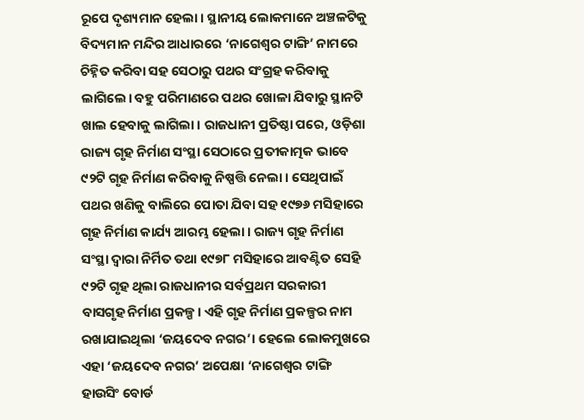ରୂପେ ଦୃଶ୍ୟମାନ ହେଲା। ସ୍ଥାନୀୟ ଲୋକମାନେ ଅଞ୍ଚଳଟିକୁ ବିଦ୍ୟମାନ ମନ୍ଦିର ଆଧାରରେ ‘ନାଗେଶ୍ୱର ଟାଙ୍ଗି’ ନାମରେ ଚିହ୍ନିତ କରିବା ସହ ସେଠାରୁ ପଥର ସଂଗ୍ରହ କରିବାକୁ ଲାଗିଲେ। ବହୁ ପରିମାଣରେ ପଥର ଖୋଳା ଯିବାରୁ ସ୍ଥାନଟି ଖାଲ ହେବାକୁ ଲାଗିଲା। ରାଜଧାନୀ ପ୍ରତିଷ୍ଠା ପରେ, ଓଡ଼ିଶା ରାଜ୍ୟ ଗୃହ ନିର୍ମାଣ ସଂସ୍ଥା ସେଠାରେ ପ୍ରତୀକାତ୍ମକ ଭାବେ ୯୨ଟି ଗୃହ ନିର୍ମାଣ କରିବାକୁ ନିଷ୍ପତ୍ତି ନେଲା। ସେଥିପାଇଁ ପଥର ଖଣିକୁ ବାଲିରେ ପୋତା ଯିବା ସହ ୧୯୭୬ ମସିହାରେ ଗୃହ ନିର୍ମାଣ କାର୍ଯ୍ୟ ଆରମ୍ଭ ହେଲା। ରାଜ୍ୟ ଗୃହ ନିର୍ମାଣ ସଂସ୍ଥା ଦ୍ୱାରା ନିର୍ମିତ ତଥା ୧୯୭୮ ମସିହାରେ ଆବଣ୍ଟିତ ସେହି ୯୨ଟି ଗୃହ ଥିଲା ରାଜଧାନୀର ସର୍ବପ୍ରଥମ ସରକାରୀ ବାସଗୃହ ନିର୍ମାଣ ପ୍ରକଳ୍ପ। ଏହି ଗୃହ ନିର୍ମାଣ ପ୍ରକଳ୍ପର ନାମ ରଖାଯାଇଥିଲା ‘ଜୟଦେବ ନଗର’। ହେଲେ ଲୋକମୁଖରେ ଏହା ‘ଜୟଦେବ ନଗର’ ଅପେକ୍ଷା ‘ନାଗେଶ୍ୱର ଟାଙ୍ଗି ହାଉସିଂ ବୋର୍ଡ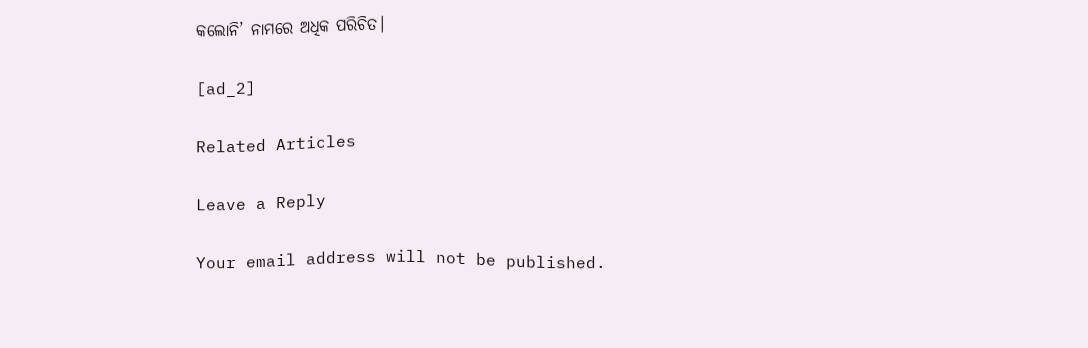କଲୋନି’ ନାମରେ ଅଧିକ ପରିଚିତ।

[ad_2]

Related Articles

Leave a Reply

Your email address will not be published.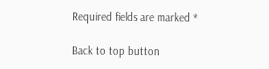Required fields are marked *

Back to top button